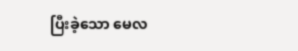ပြီးခဲ့သော မေလ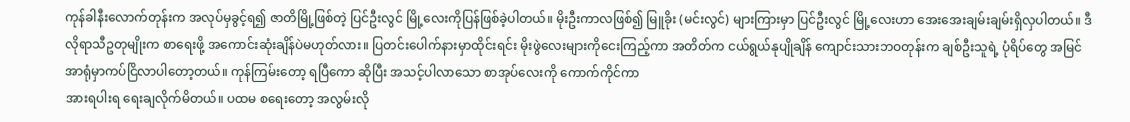ကုန်ခါနီးလောက်တုန်းက အလုပ်မှခွင့်ရ၍ ဇာတိမြို့ဖြစ်တဲ့ ပြင်ဦးလွင် မြို့လေးကိုပြန်ဖြစ်ခဲ့ပါတယ်။ မိုးဦးကာလဖြစ်၍ မြူခိုး (မင်းလွင်) များကြားမှာ ပြင်ဦးလွင် မြို့လေးဟာ အေးအေးချမ်းချမ်းရှိလှပါတယ်။ ဒီလိုရာသီဥတုမျိုးက စာရေးဖို့ အကောင်းဆုံးချိန်ပဲမဟုတ်လား။ ပြတင်းပေါက်နားမှာထိုင်းရင်း မိုးဖွဲလေးများကိုငေးကြည့်ကာ အတိတ်က ငယ်ရွယ်နုပျိုချိန် ကျောင်းသားဘဝတုန်းက ချစ်ဦးသူရဲ့ ပုံရိပ်တွေ အမြင်အာရုံမှာကပ်ငြိလာပါတော့တယ်။ ကုန်ကြမ်းတော့ ရပြီကော ဆိုပြီး အသင့်ပါလာသော စာအုပ်လေးကို ကောက်ကိုင်ကာ
အားရပါးရ ရေးချလိုက်မိတယ်။ ပထမ စရေးတော့ အလွမ်းလို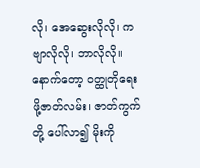လို၊ အေဆွေးလိုလို၊ ကဗျာလိုလို၊ ဘာလိုလို။ နောက်တော့ ဝတ္ထုတိုရေးဖို့ဇာတ်လမ်း၊ ဇာတ်ကွက်တို့ ပေါ်လာ၍ မိုးကို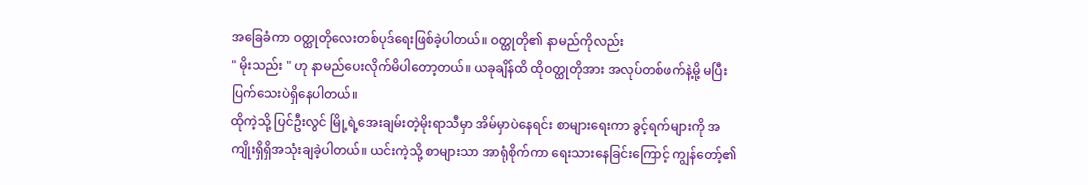အခြေခံကာ ဝတ္ထုတိုလေးတစ်ပုဒ်ရေးဖြစ်ခဲ့ပါတယ်။ ဝတ္ထုတို၏ နာမည်ကိုလည်း
" မိုးသည်း " ဟု နာမည်ပေးလိုက်မိပါတော့တယ်။ ယခုချိန်ထိ ထိုဝတ္ထုတိုအား အလုပ်တစ်ဖက်နဲ့မို့ မပြီးပြက်သေးပဲရှိနေပါတယ်။
ထိုကဲ့သို့ ပြင်ဦးလွင် မြို့ရဲ့အေးချမ်းတဲ့မိုးရာသီမှာ အိမ်မှာပဲနေရင်း စာများရေးကာ ခွင့်ရက်များကို အကျိုးရှိရှိအသုံးချခဲ့ပါတယ်။ ယင်းကဲ့သို့ စာများသာ အာရုံစိုက်ကာ ရေးသားနေခြင်းကြောင့် ကျွန်တော့်၏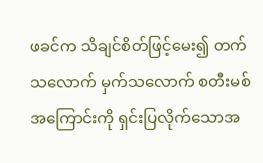ဖခင်က သိချင်စိတ်ဖြင့်မေး၍ တက်သလောက် မှက်သလောက် စတီးမစ်အကြောင်းကို ရှင်းပြလိုက်သောအ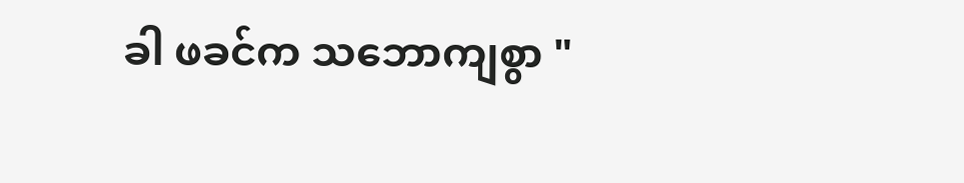ခါ ဖခင်က သဘောကျစွာ "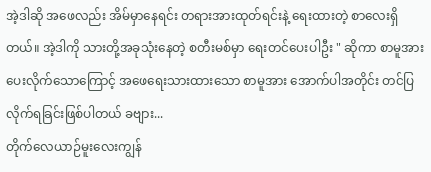အဲ့ဒါဆို အဖေလည်း အိမ်မှာနေရင်း တရားအားထုတ်ရင်းနဲ့ ရေးထားတဲ့ စာလေးရှိတယ်။ အဲ့ဒါကို သားတို့အခုသုံးနေတဲ့ စတီးမစ်မှာ ရေးတင်ပေးပါဦး " ဆိုကာ စာမူအားပေးလိုက်သောကြောင့် အဖေရေးသားထားသော စာမူအား အောက်ပါအတိုင်း တင်ပြလိုက်ရခြင်းဖြစ်ပါတယ် ခဗျား...
တိုက်လေယာဉ်မူးလေးကျွန်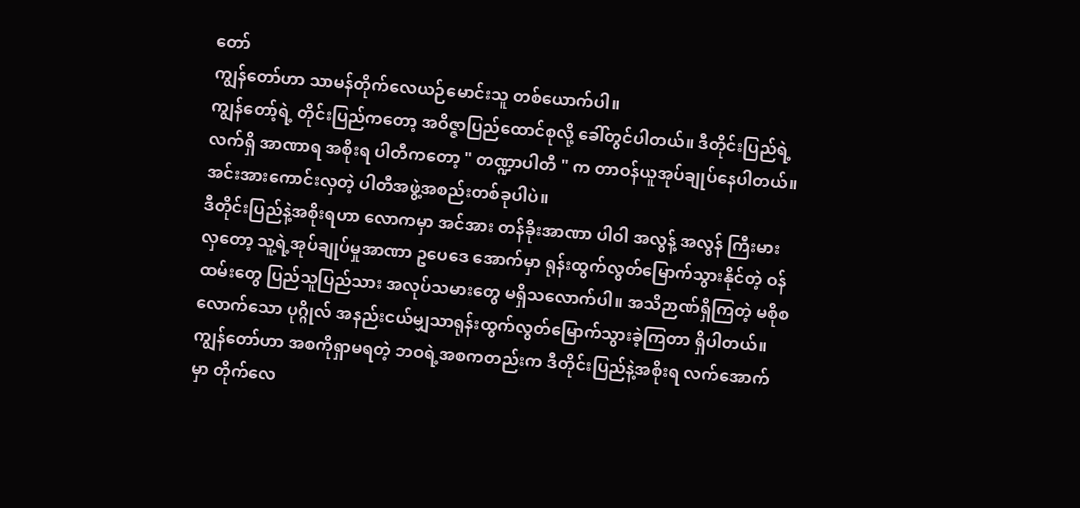တော်
ကျွန်တော်ဟာ သာမန်တိုက်လေယဉ်မောင်းသူ တစ်ယောက်ပါ။
ကျွန်တော့်ရဲ့ တိုင်းပြည်ကတော့ အဝိဇ္ဇာပြည်ထောင်စုလို့ ခေါ်တွင်ပါတယ်။ ဒီတိုင်းပြည်ရဲ့ လက်ရှိ အာဏာရ အစိုးရ ပါတီကတော့ " တဏ္ဍာပါတီ " က တာဝန်ယူအုပ်ချုပ်နေပါတယ်။
အင်းအားကောင်းလှတဲ့ ပါတီအဖွဲ့အစည်းတစ်ခုပါပဲ။
ဒီတိုင်းပြည်နဲ့အစိုးရဟာ လောကမှာ အင်အား တန်ခိုးအာဏာ ပါဝါ အလွန့် အလွန် ကြီးမားလှတော့ သူ့ရဲ့အုပ်ချုပ်မှုအာဏာ ဥပေဒေ အောက်မှာ ရုန်းထွက်လွတ်မြောက်သွားနိုင်တဲ့ ဝန်ထမ်းတွေ ပြည်သူပြည်သား အလုပ်သမားတွေ မရှိသလောက်ပါ။ အသိဉာဏ်ရှိကြတဲ့ မစိုစလောက်သော ပုဂ္ဂိုလ် အနည်းငယ်မျှသာရုန်းထွက်လွတ်မြောက်သွားခဲ့ကြတာ ရှိပါတယ်။
ကျွန်တော်ဟာ အစကိုရှာမရတဲ့ ဘဝရဲ့အစကတည်းက ဒီတိုင်းပြည်နဲ့အစိုးရ လက်အောက်မှာ တိုက်လေ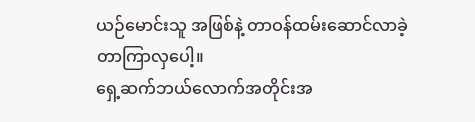ယဉ်မောင်းသူ အဖြစ်နဲ့ တာဝန်ထမ်းဆောင်လာခဲ့တာကြာလှပေါ့။
ရှေ့ဆက်ဘယ်လောက်အတိုင်းအ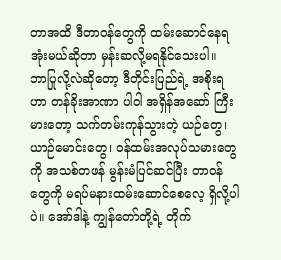တာအထိ ဒီတာဝန်တွေကို ထမ်းဆောင်နေရအုံးမယ်ဆိုတာ မှန်းဆလို့မရနိုင်သေးပါ။
ဘာပြုလို့လဲဆိုတော့ ဒီတိုင်းပြည်ရဲ့ အစိုးရဟာ တန်ခိုးအာဏာ ပါဝါ အရှိန်အဆော် ကြီးမားတော့ သက်တမ်းကုန်သွားတဲ့ ယဉ်တွေ၊ ယာဉ်မောင်းတွေ၊ ဝန်ထမ်းအလုပ်သမားတွေကို အသစ်တဖန် မွန်းမံပြင်ဆင်ပြီး တာဝန်တွေကို မရပ်မနားထမ်းဆောင်စေလေ့ ရှိလို့ပါပဲ။ အော်ဒါနဲ့ ကျွန်တော်တို့ရဲ့ တိုက်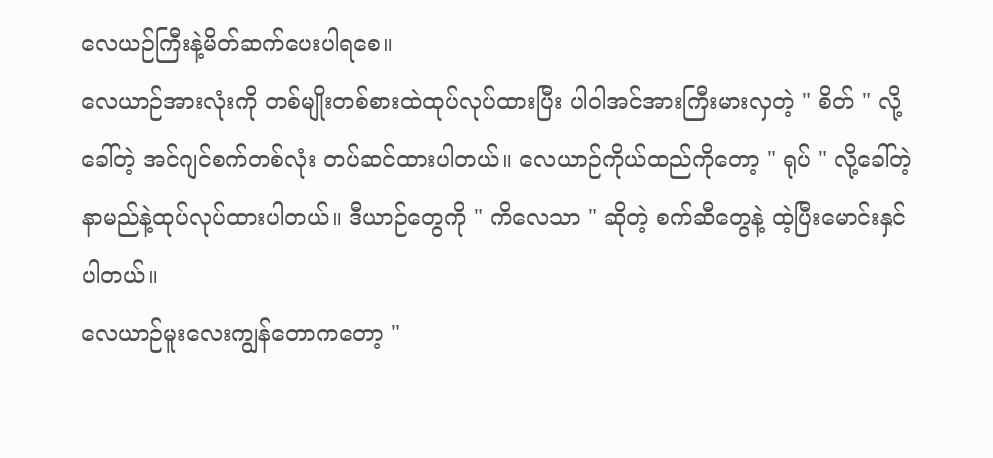လေယဉ်ကြီးနဲ့မိတ်ဆက်ပေးပါရစေ။
လေယာဉ်အားလုံးကို တစ်မျိုးတစ်စားထဲထုပ်လုပ်ထားပြီး ပါဝါအင်အားကြီးမားလှတဲ့ " စိတ် " လို့ခေါ်တဲ့ အင်ဂျင်စက်တစ်လုံး တပ်ဆင်ထားပါတယ်။ လေယာဉ်ကိုယ်ထည်ကိုတော့ " ရုပ် " လို့ခေါ်တဲ့ နာမည်နဲ့ထုပ်လုပ်ထားပါတယ်။ ဒီယာဉ်တွေကို " ကိလေသာ " ဆိုတဲ့ စက်ဆီတွေနဲ့ ထဲ့ပြီးမောင်းနှင်ပါတယ်။
လေယာဉ်မူးလေးကျွန်တောကတော့ "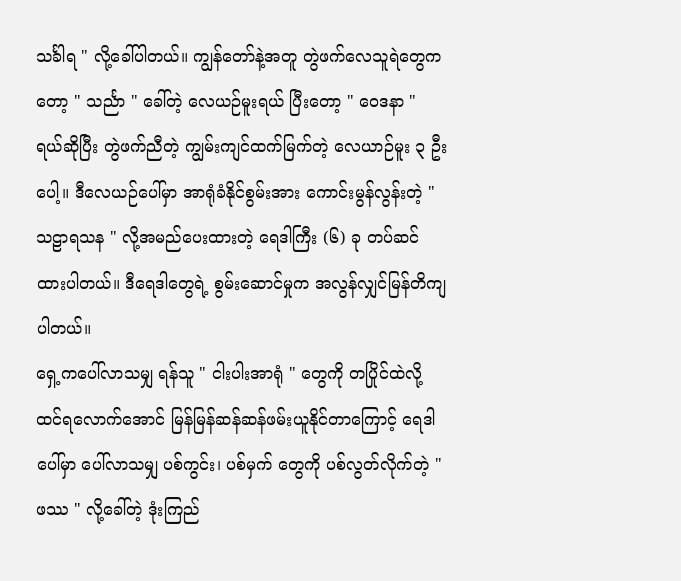သင်္ခါရ " လို့ခေါ်ပါတယ်။ ကျွန်တော်နဲ့အတူ တွဲဖက်လေသူရဲတွေကတော့ " သင်္ညာ " ခေါ်တဲ့ လေယဉ်မူးရယ် ပြီးတော့ " ဝေဒနာ " ရယ်ဆိုပြီး တွဲဖက်ညီတဲ့ ကျွမ်းကျင်ထက်မြက်တဲ့ လေယာဉ်မူး ၃ ဦးပေါ့။ ဒီလေယဉ်ပေါ်မှာ အာရုံခံနိုင်စွမ်းအား ကောင်းမွန်လွန်းတဲ့ " သဠာရသန " လို့အမည်ပေးထားတဲ့ ရေဒါကြီး (၆) ခု တပ်ဆင်ထားပါတယ်။ ဒီရေဒါတွေရဲ့ စွမ်းဆောင်မှုက အလွန်လျှင်မြန်တိကျပါတယ်။
ရှေ့ကပေါ်လာသမျှ ရန်သူ " ငါးပါးအာရုံ " တွေကို တပြိုင်ထဲလို့ ထင်ရလောက်အောင် မြန်မြန်ဆန်ဆန်ဖမ်းယူနိုင်တာကြောင့် ရေဒါပေါ်မှာ ပေါ်လာသမျှ ပစ်ကွင်း၊ ပစ်မှက် တွေကို ပစ်လွတ်လိုက်တဲ့ " ဖဿ " လို့ခေါ်တဲ့ ဒုံးကြည်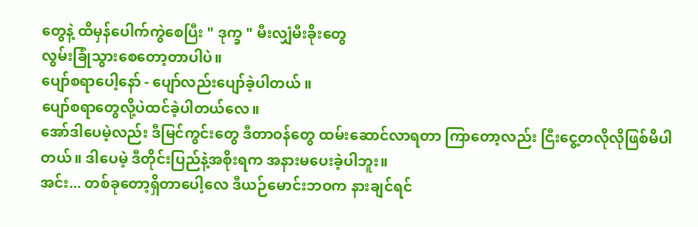တွေနဲ့ ထိမှန်ပေါက်ကွဲစေပြီး " ဒုက္ခ " မီးလျှံမီးခိုးတွေ
လွမ်းခြုံသွားစေတော့တာပါပဲ။
ပျော်စရာပေါ့နော် - ပျော်လည်းပျော်ခဲ့ပါတယ် ။
ပျော်စရာတွေလို့ပဲထင်ခဲ့ပါတယ်လေ။
အော်ဒါပေမဲ့လည်း ဒီမြင်ကွင်းတွေ ဒီတာဝန်တွေ ထမ်းဆောင်လာရတာ ကြာတော့လည်း ငြီးငွေ့တလိုလိုဖြစ်မိပါတယ်။ ဒါပေမဲ့ ဒီတိုင်းပြည်နဲ့အစိုးရက အနားမပေးခဲ့ပါဘူး။
အင်း... တစ်ခုတော့ရှိတာပေါ့လေ ဒီယဉ်မောင်းဘဝက နားချင်ရင်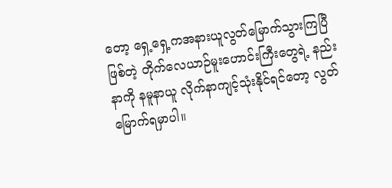တော့ ရှေ့ရှေ့ကအနားယူလွတ်မြောက်သွားကြပြီဖြစ်တဲ့ တိုက်လေယာဉ်မူးဟောင်းကြီးတွေရဲ့ နည်းနာကို နမူနာယူ လိုက်နာကျင့်သုံးနိုင်ရင်တော့ လွတ်မြောက်ရမှာပါ။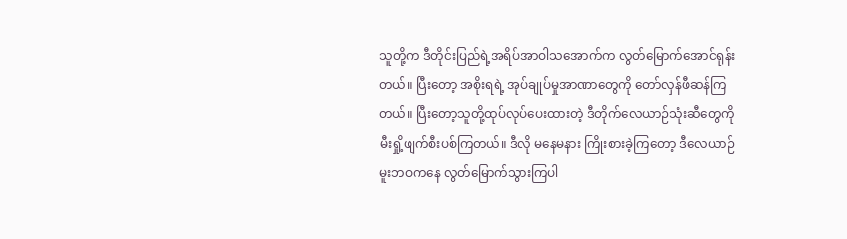သူတို့က ဒီတိုင်းပြည်ရဲ့အရိပ်အာဝါသအောက်က လွတ်မြောက်အောင်ရုန်းတယ်။ ပြီးတော့ အစိုးရရဲ့ အုပ်ချုပ်မှုအာဏာတွေကို တော်လှန်ဖီဆန်ကြတယ်။ ပြီးတော့သူတို့ထုပ်လုပ်ပေးထားတဲ့ ဒီတိုက်လေယာဉ်သုံးဆီတွေကို မီးရှို့ဖျက်စီးပစ်ကြတယ်။ ဒီလို မနေမနား ကြိုးစားခဲ့ကြတော့ ဒီလေယာဉ်မူးဘဝကနေ လွတ်မြောက်သွားကြပါ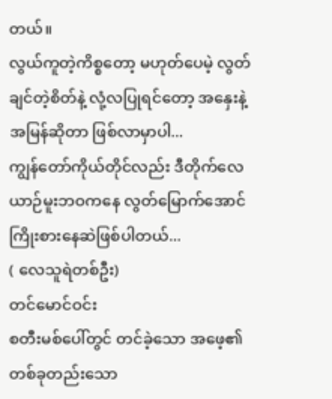တယ်။
လွယ်ကူတဲ့ကိစ္စတော့ မဟုတ်ပေမဲ့ လွတ်ချင်တဲ့စိတ်နဲ့ လုံ့လပြုရင်တော့ အနှေးနဲ့အမြန်ဆိုတာ ဖြစ်လာမှာပါ...
ကျွန်တော်ကိုယ်တိုင်လည်း ဒီတိုက်လေယာဉ်မူးဘဝကနေ လွတ်မြောက်အောင် ကြိုးစားနေဆဲဖြစ်ပါတယ်...
( လေသူရဲတစ်ဦး)
တင်မောင်ဝင်း
စတီးမစ်ပေါ်တွင် တင်ခဲ့သော အဖေ့၏ တစ်ခုတည်းသော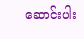ဆောင်းပါး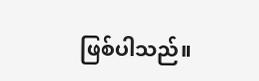ဖြစ်ပါသည်။